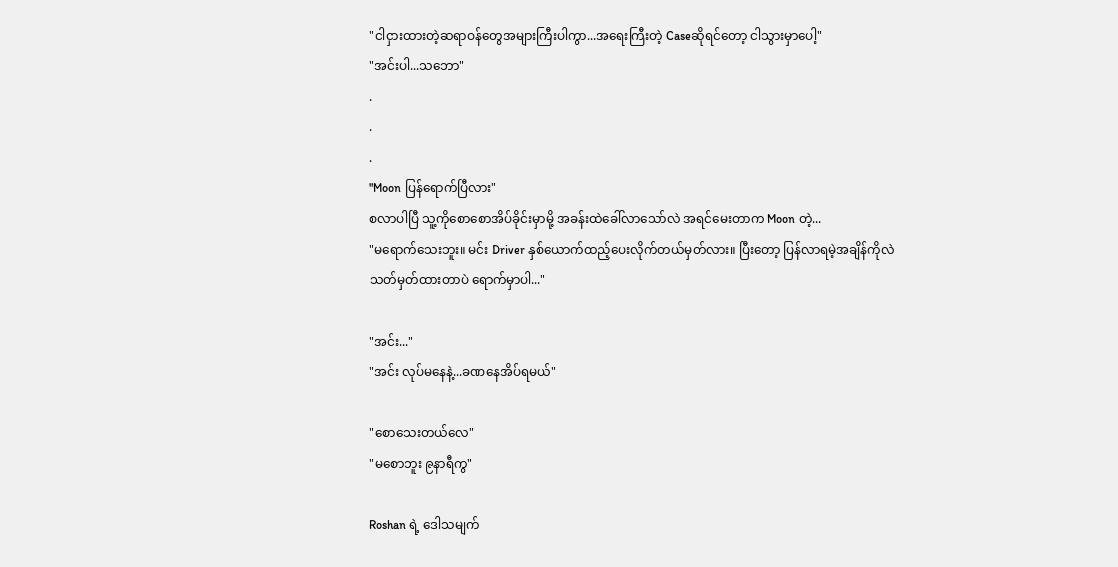"ငါငှားထားတဲ့ဆရာဝန်တွေအများကြီးပါကွာ...အရေးကြီးတဲ့ Caseဆိုရင်တော့ ငါသွားမှာပေါ့"
"အင်းပါ...သဘော"
.
.
.
"Moon ပြန်ရောက်ပြီလား"
စလာပါပြီ သူ့ကိုစောစောအိပ်ခိုင်းမှာမို့ အခန်းထဲခေါ်လာသော်လဲ အရင်မေးတာက Moon တဲ့...
"မရောက်သေးဘူး။ မင်း Driver နှစ်ယောက်ထည့်ပေးလိုက်တယ်မှတ်လား။ ပြီးတော့ ပြန်လာရမဲ့အချိန်ကိုလဲ သတ်မှတ်ထားတာပဲ ရောက်မှာပါ..."

"အင်း..."
"အင်း လုပ်မနေနဲ့...ခဏနေအိပ်ရမယ်"

"စောသေးတယ်လေ"
"မစောဘူး ၉နာရီကွ"

Roshan ရဲ့ ဒေါသမျက်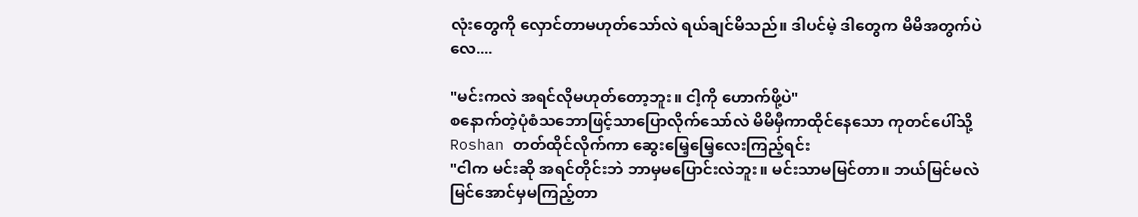လုံးတွေကို လှောင်တာမဟုတ်သော်လဲ ရယ်ချင်မိသည်။ ဒါပင်မဲ့ ဒါတွေက မိမိအတွက်ပဲလေ....

"မင်းကလဲ အရင်လိုမဟုတ်တော့ဘူး။ ငါ့ကို ဟောက်ဖို့ပဲ"
စနောက်တဲ့ပုံစံသဘောဖြင့်သာပြောလိုက်သော်လဲ မိမိမှီကာထိုင်နေသော ကုတင်ပေါ်သို့ Roshan တတ်ထိုင်လိုက်ကာ ဆွေးမြေ့မြေ့လေးကြည့်ရင်း
"ငါက မင်းဆို အရင်တိုင်းဘဲ ဘာမှမပြောင်းလဲဘူး။ မင်းသာမမြင်တာ။ ဘယ်မြင်မလဲ မြင်အောင်မှမကြည့်တာ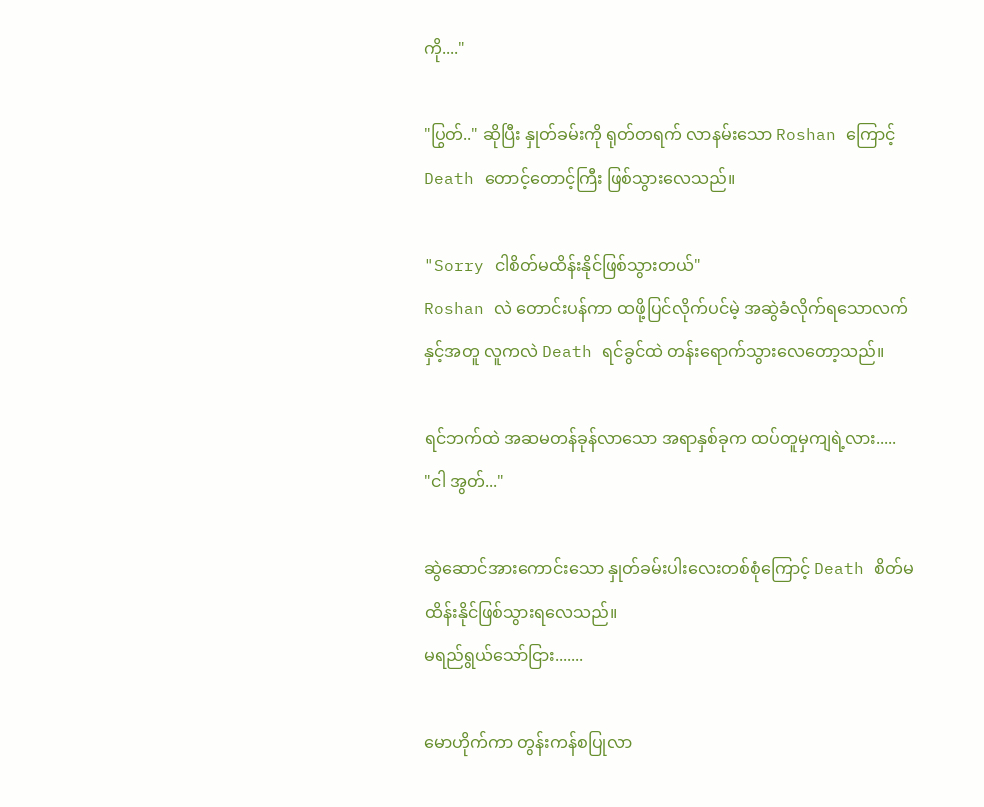ကို...."

"ပြွတ်.." ဆိုပြီး နှုတ်ခမ်းကို ရုတ်တရက် လာနမ်းသော Roshan ကြောင့် Death တောင့်တောင့်ကြီး ဖြစ်သွားလေသည်။

"Sorry ငါစိတ်မထိန်းနိုင်ဖြစ်သွားတယ်"
Roshan လဲ တောင်းပန်ကာ ထဖို့ပြင်လိုက်ပင်မဲ့ အဆွဲခံလိုက်ရသောလက်နှင့်အတူ လူကလဲ Death ရင်ခွင်ထဲ တန်းရောက်သွားလေတော့သည်။

ရင်ဘက်ထဲ အဆမတန်ခုန်လာသော အရာနှစ်ခုက ထပ်တူမှကျရဲ့လား.....
"ငါ အွတ်..."

ဆွဲဆောင်အားကောင်းသော နှုတ်ခမ်းပါးလေးတစ်စုံကြောင့် Death စိတ်မထိန်းနိုင်ဖြစ်သွားရလေသည်။
မရည်ရွယ်သော်ငြား.......

မောဟိုက်ကာ တွန်းကန်စပြုလာ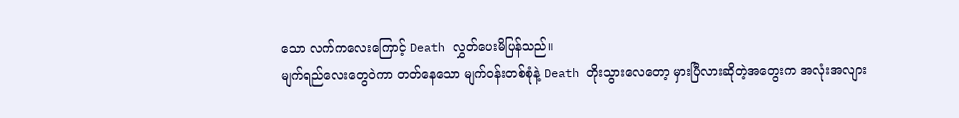သော လက်ကလေးကြောင့် Death လွှတ်ပေးမိပြန်သည်။
မျက်ရည်လေးတွေဝဲကာ တတ်နေသော မျက်ဝန်းတစ်စုံနဲ့ Death တိုးသွားလေတော့ မှားပြီလားဆိုတဲ့အတွေးက အလုံးအလျား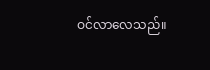ဝင်လာလေသည်။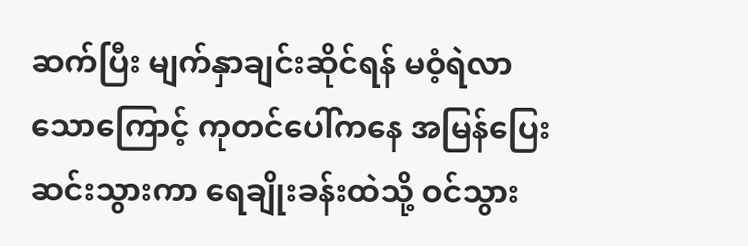ဆက်ပြီး မျက်နှာချင်းဆိုင်ရန် မဝံ့ရဲလာသောကြောင့် ကုတင်ပေါ်ကနေ အမြန်ပြေးဆင်းသွားကာ ရေချိုးခန်းထဲသို့ ဝင်သွား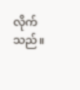လိုက်သည်။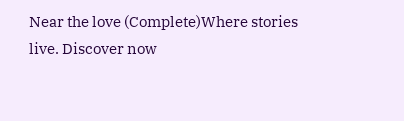Near the love (Complete)Where stories live. Discover now